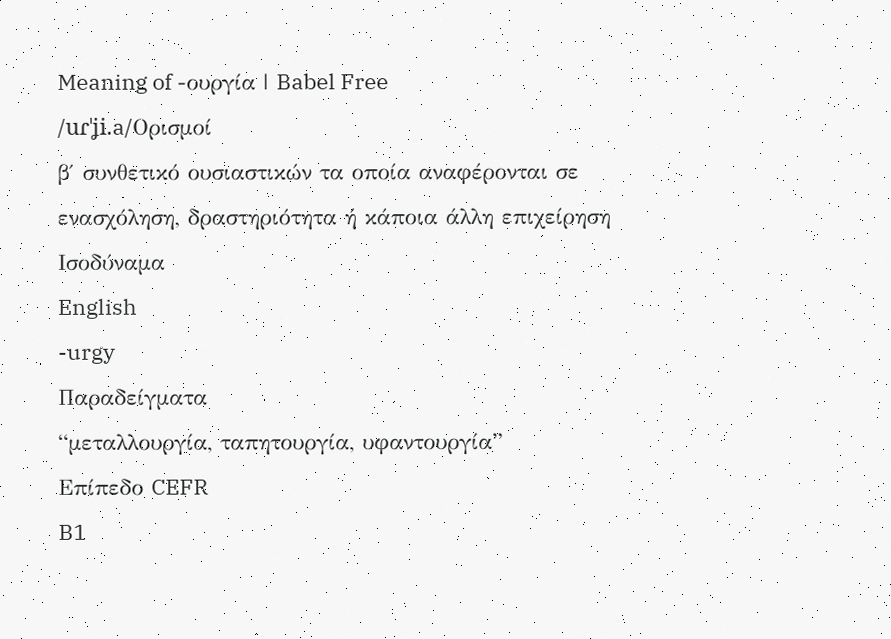Meaning of -ουργία | Babel Free
/uɾˈʝi.a/Ορισμοί
β′ συνθετικό ουσιαστικών τα οποία αναφέρονται σε ενασχόληση, δραστηριότητα ή κάποια άλλη επιχείρηση
Ισοδύναμα
English
-urgy
Παραδείγματα
“μεταλλουργία, ταπητουργία, υφαντουργία”
Επίπεδο CEFR
B1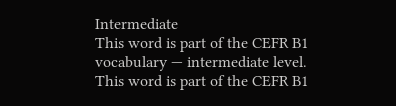Intermediate
This word is part of the CEFR B1 vocabulary — intermediate level.
This word is part of the CEFR B1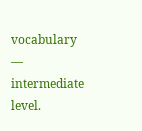vocabulary — intermediate level.